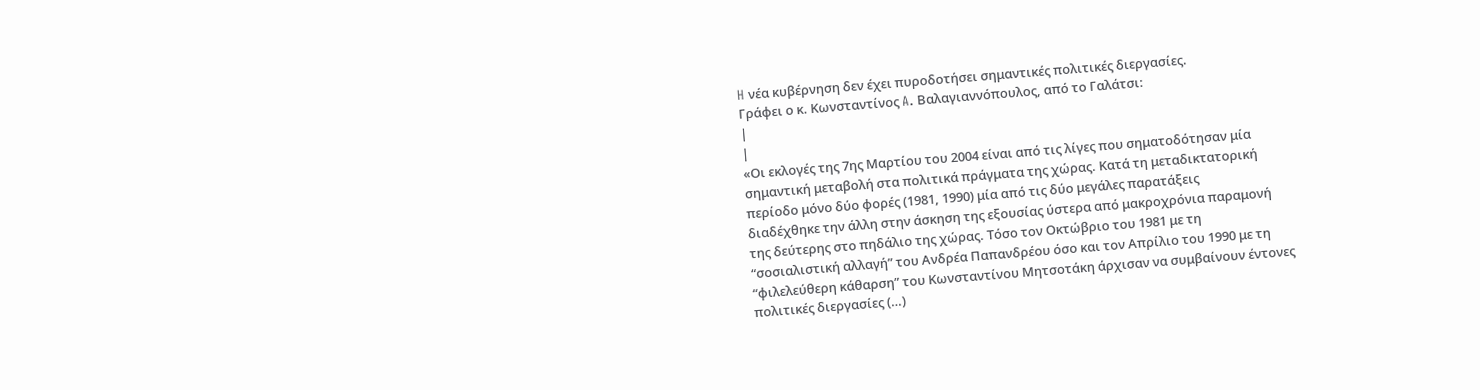H νέα κυβέρνηση δεν έχει πυροδοτήσει σημαντικές πολιτικές διεργασίες.
Γράφει ο κ. Κωνσταντίνος A. Βαλαγιαννόπουλος, από το Γαλάτσι:
|
|
«Οι εκλογές της 7ης Μαρτίου του 2004 είναι από τις λίγες που σηματοδότησαν μία
σημαντική μεταβολή στα πολιτικά πράγματα της χώρας. Κατά τη μεταδικτατορική
περίοδο μόνο δύο φορές (1981, 1990) μία από τις δύο μεγάλες παρατάξεις
διαδέχθηκε την άλλη στην άσκηση της εξουσίας ύστερα από μακροχρόνια παραμονή
της δεύτερης στο πηδάλιο της χώρας. Τόσο τον Οκτώβριο του 1981 με τη
“σοσιαλιστική αλλαγή” του Ανδρέα Παπανδρέου όσο και τον Απρίλιο του 1990 με τη
“φιλελεύθερη κάθαρση” του Κωνσταντίνου Μητσοτάκη άρχισαν να συμβαίνουν έντονες
πολιτικές διεργασίες (…)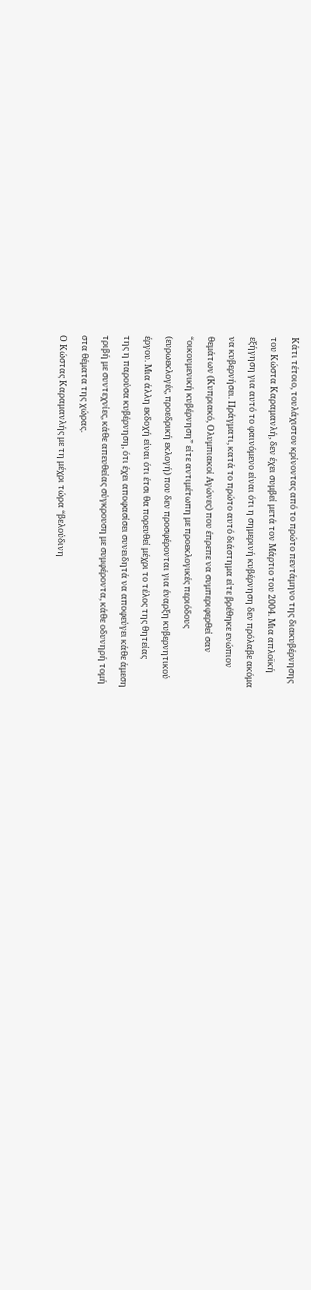Κάτι τέτοιο, τουλάχιστον κρίνοντας από το πρώτο πεντάμηνο της διακυβέρνησης
του Κώστα Καραμανλή, δεν έχει συμβεί μετά τον Μάρτιο του 2004. Μια απλοϊκή
εξήγηση για αυτό το φαινόμενο είναι ότι η σημερινή κυβέρνηση δεν πρόλαβε ακόμα
να κυβερνήσει. Πράγματι, κατά το πρώτο αυτό διάστημα είτε βρέθηκε ενώπιον
θεμάτων (Κυπριακό, Ολυμπιακοί Αγώνες) που έπρεπε να συμπεριφερθεί σαν
“οικουμενική κυβέρνηση” είτε αντιμέτωπη με προεκλογικές περιόδους
(ευρωεκλογές, προεδρική εκλογή) που δεν προσφέρονται για έναρξη κυβερνητικού
έργου. Μια άλλη εκδοχή είναι ότι έτσι θα πορευθεί μέχρι το τέλος της θητείας
της η παρούσα κυβέρνηση, ότι έχει αποφασίσει συνειδητά να αποφεύγει κάθε άμεση
τριβή με συντεχνίες, κάθε απευθείας σύγκρουση με συμφέροντα, κάθε οδυνηρή τομή
στα θέματα της χώρας.
Ο Κώστας Καραμανλής με τη μέχρι τώρα “βελούδινη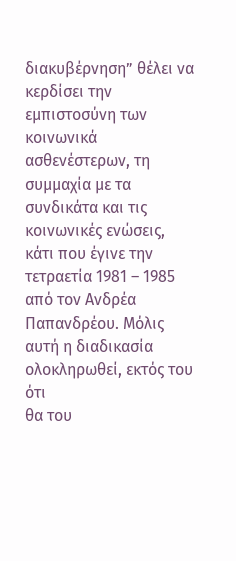διακυβέρνηση” θέλει να
κερδίσει την εμπιστοσύνη των κοινωνικά ασθενέστερων, τη συμμαχία με τα
συνδικάτα και τις κοινωνικές ενώσεις, κάτι που έγινε την τετραετία 1981 – 1985
από τον Ανδρέα Παπανδρέου. Μόλις αυτή η διαδικασία ολοκληρωθεί, εκτός του ότι
θα του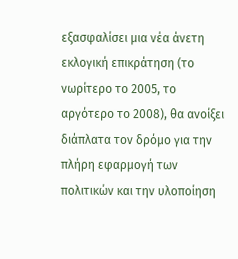εξασφαλίσει μια νέα άνετη εκλογική επικράτηση (το νωρίτερο το 2005, το
αργότερο το 2008), θα ανοίξει διάπλατα τον δρόμο για την πλήρη εφαρμογή των
πολιτικών και την υλοποίηση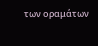των οραμάτων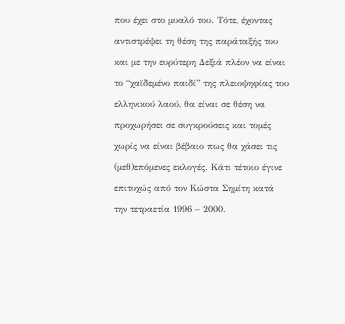που έχει στο μυαλό του. Τότε, έχοντας
αντιστρέψει τη θέση της παράταξής του και με την ευρύτερη Δεξιά πλέον να είναι
το “χαϊδεμένο παιδί” της πλειοψηφίας του ελληνικού λαού, θα είναι σε θέση να
προχωρήσει σε συγκρούσεις και τομές χωρίς να είναι βέβαιο πως θα χάσει τις
(μεθ)επόμενες εκλογές. Κάτι τέτοιο έγινε επιτυχώς από τον Κώστα Σημίτη κατά
την τετραετία 1996 – 2000.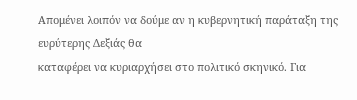Απομένει λοιπόν να δούμε αν η κυβερνητική παράταξη της ευρύτερης Δεξιάς θα
καταφέρει να κυριαρχήσει στο πολιτικό σκηνικό. Για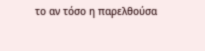το αν τόσο η παρελθούσα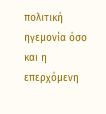πολιτική ηγεμονία όσο και η επερχόμενη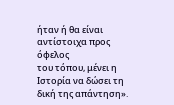ήταν ή θα είναι αντίστοιχα προς όφελος
του τόπου, μένει η Ιστορία να δώσει τη δική της απάντηση».